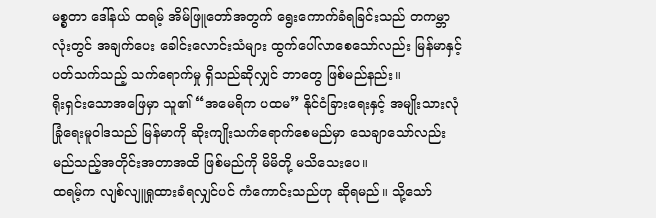မစ္စတာ ဒေါ်နယ် ထရမ့် အိမ်ဖြူတော်အတွက် ရွေးကောက်ခံရခြင်းသည် တကမ္ဘာလုံးတွင် အချက်ပေး ခေါင်းလောင်းသံများ ထွက်ပေါ်လာစေသော်လည်း မြန်မာနှင့်ပတ်သက်သည့် သက်ရောက်မှု ရှိသည်ဆိုလျှင် ဘာတွေ ဖြစ်မည်နည်း။
ရိုးရှင်းသောအဖြေမှာ သူ၏ “အမေရိက ပထမ” နိုင်ငံခြားရေးနှင့် အမျိုးသားလုံခြုံရေးမူဝါဒသည် မြန်မာကို ဆိုးကျိုးသက်ရောက်စေမည်မှာ သေချာသော်လည်း မည်သည့်အတိုင်းအတာအထိ ဖြစ်မည်ကို မိမိတို့ မသိသေးပေ။
ထရမ့်က လျစ်လျူရှုထားခံရလျှင်ပင် ကံကောင်းသည်ဟု ဆိုရမည်။ သို့သော်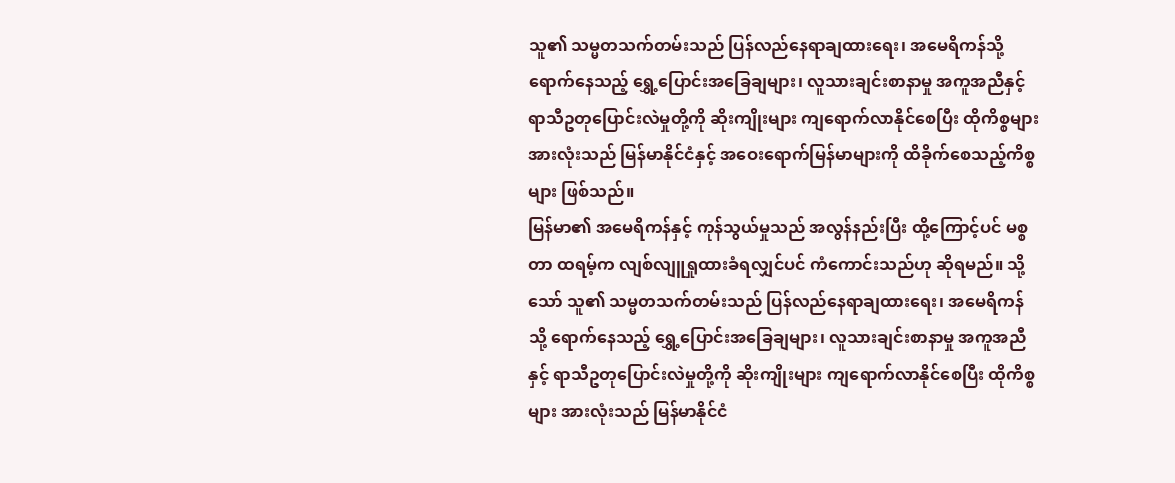သူ၏ သမ္မတသက်တမ်းသည် ပြန်လည်နေရာချထားရေး၊ အမေရိကန်သို့ ရောက်နေသည့် ရွှေ့ပြောင်းအခြေချများ၊ လူသားချင်းစာနာမှု အကူအညီနှင့် ရာသီဥတုပြောင်းလဲမှုတို့ကို ဆိုးကျိုးများ ကျရောက်လာနိုင်စေပြီး ထိုကိစ္စများ အားလုံးသည် မြန်မာနိုင်ငံနှင့် အဝေးရောက်မြန်မာများကို ထိခိုက်စေသည့်ကိစ္စများ ဖြစ်သည်။
မြန်မာ၏ အမေရိကန်နှင့် ကုန်သွယ်မှုသည် အလွန်နည်းပြီး ထို့ကြောင့်ပင် မစ္စတာ ထရမ့်က လျစ်လျူရှုထားခံရလျှင်ပင် ကံကောင်းသည်ဟု ဆိုရမည်။ သို့သော် သူ၏ သမ္မတသက်တမ်းသည် ပြန်လည်နေရာချထားရေး၊ အမေရိကန်သို့ ရောက်နေသည့် ရွှေ့ပြောင်းအခြေချများ၊ လူသားချင်းစာနာမှု အကူအညီနှင့် ရာသီဥတုပြောင်းလဲမှုတို့ကို ဆိုးကျိုးများ ကျရောက်လာနိုင်စေပြီး ထိုကိစ္စများ အားလုံးသည် မြန်မာနိုင်ငံ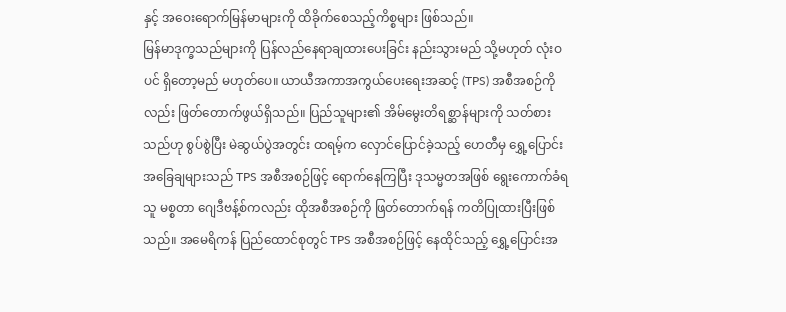နှင့် အဝေးရောက်မြန်မာများကို ထိခိုက်စေသည့်ကိစ္စများ ဖြစ်သည်။
မြန်မာဒုက္ခသည်များကို ပြန်လည်နေရာချထားပေးခြင်း နည်းသွားမည် သို့မဟုတ် လုံးဝပင် ရှိတော့မည် မဟုတ်ပေ။ ယာယီအကာအကွယ်ပေးရေးအဆင့် (TPS) အစီအစဉ်ကိုလည်း ဖြတ်တောက်ဖွယ်ရှိသည်။ ပြည်သူများ၏ အိမ်မွေးတိရစ္ဆာန်များကို သတ်စားသည်ဟု စွပ်စွဲပြီး မဲဆွယ်ပွဲအတွင်း ထရမ့်က လှောင်ပြောင်ခဲ့သည့် ဟေတီမှ ရွှေ့ပြောင်းအခြေချများသည် TPS အစီအစဉ်ဖြင့် ရောက်နေကြပြီး ဒုသမ္မတအဖြစ် ရွေးကောက်ခံရသူ မစ္စတာ ဂျေဒီဗန့်စ်ကလည်း ထိုအစီအစဉ်ကို ဖြတ်တောက်ရန် ကတိပြုထားပြီးဖြစ်သည်။ အမေရိကန် ပြည်ထောင်စုတွင် TPS အစီအစဉ်ဖြင့် နေထိုင်သည့် ရွှေ့ပြောင်းအ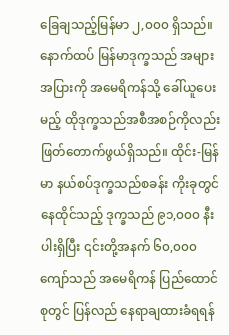ခြေချသည့်မြန်မာ ၂,၀၀၀ ရှိသည်။
နောက်ထပ် မြန်မာဒုက္ခသည် အများအပြားကို အမေရိကန်သို့ ခေါ်ယူပေးမည့် ထိုဒုက္ခသည်အစီအစဉ်ကိုလည်း ဖြတ်တောက်ဖွယ်ရှိသည်။ ထိုင်း-မြန်မာ နယ်စပ်ဒုက္ခသည်စခန်း ကိုးခုတွင် နေထိုင်သည့် ဒုက္ခသည် ၉၁,၀၀၀ နီးပါးရှိပြီး ၎င်းတို့အနက် ၆၀,၀၀၀ ကျော်သည် အမေရိကန် ပြည်ထောင်စုတွင် ပြန်လည် နေရာချထားခံရရန်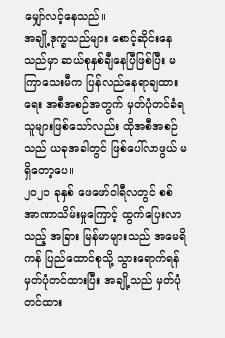မျှော်လင့်နေသည်။
အချို့ဒုက္ခသည်များ စောင့်ဆိုင်းနေသည်မှာ ဆယ်စုနှစ်ချီနေပြီဖြစ်ပြီး မကြာသေးမီက ပြန်လည်နေရာချထားရေး အစီအစဉ်အတွက် မှတ်ပုံတင်ခံရသူများဖြစ်သော်လည်း ထိုအစီအစဉ်သည် ယခုအခါတွင် ဖြစ်ပေါ်လာဖွယ် မရှိတော့ပေ။
၂၀၂၁ ခုနှစ် ဖေဖော်ဝါရီလတွင် စစ်အာဏာသိမ်းမှုကြောင့် ထွက်ပြေးလာသည့် အခြား မြန်မာများသည် အမေရိကန် ပြည်ထောင်စုသို့ သွားရောက်ရန် မှတ်ပုံတင်ထားပြီး အချို့သည် မှတ်ပုံတင်ထား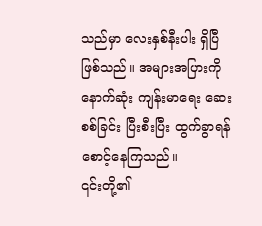သည်မှာ လေးနှစ်နီးပါး ရှိပြီဖြစ်သည်။ အများအပြားကို နောက်ဆုံး ကျန်းမာရေး ဆေးစစ်ခြင်း ပြီးစီးပြီး ထွက်ခွာရန် စောင့်နေကြသည်။
၎င်းတို့၏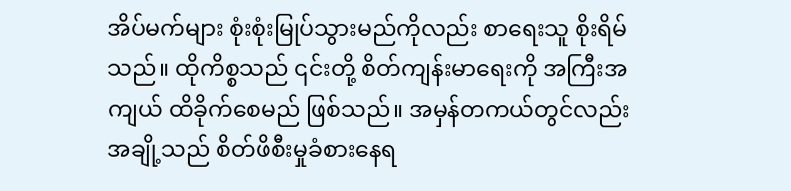အိပ်မက်များ စုံးစုံးမြုပ်သွားမည်ကိုလည်း စာရေးသူ စိုးရိမ်သည်။ ထိုကိစ္စသည် ၎င်းတို့ စိတ်ကျန်းမာရေးကို အကြီးအကျယ် ထိခိုက်စေမည် ဖြစ်သည်။ အမှန်တကယ်တွင်လည်း အချို့သည် စိတ်ဖိစီးမှုခံစားနေရ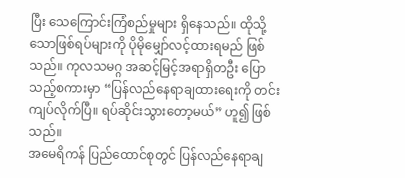ပြီး သေကြောင်းကြံစည်မှုများ ရှိနေသည်။ ထိုသို့သောဖြစ်ရပ်များကို ပိုမိုမျှော်လင့်ထားရမည် ဖြစ်သည်။ ကုလသမဂ္ဂ အဆင့်မြင့်အရာရှိတဦး ပြောသည့်စကားမှာ “ပြန်လည်နေရာချထားရေးကို တင်းကျပ်လိုက်ပြီ။ ရပ်ဆိုင်းသွားတော့မယ်” ဟူ၍ ဖြစ်သည်။
အမေရိကန် ပြည်ထောင်စုတွင် ပြန်လည်နေရာချ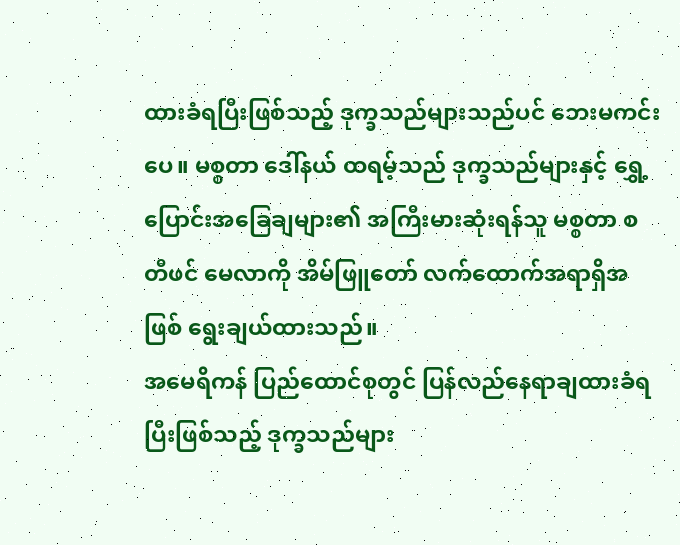ထားခံရပြီးဖြစ်သည့် ဒုက္ခသည်များသည်ပင် ဘေးမကင်းပေ။ မစ္စတာ ဒေါ်နယ် ထရမ့်သည် ဒုက္ခသည်များနှင့် ရွှေ့ပြောင်းအခြေချများ၏ အကြီးမားဆုံးရန်သူ မစ္စတာ စတီဖင် မေလာကို အိမ်ဖြူတော် လက်ထောက်အရာရှိအဖြစ် ရွေးချယ်ထားသည်။
အမေရိကန် ပြည်ထောင်စုတွင် ပြန်လည်နေရာချထားခံရပြီးဖြစ်သည့် ဒုက္ခသည်များ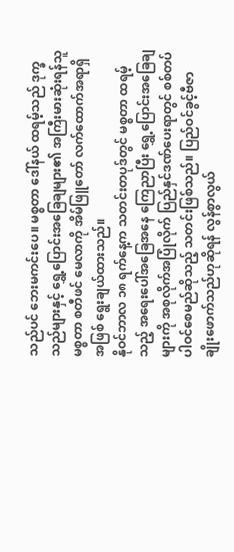သည်ပင် ဘေးမကင်းပေ။ မစ္စတာ ဒေါ်နယ် ထရမ့်သည် ဒုက္ခသည်များနှင့် ရွှေ့ပြောင်းအခြေချများ၏ အကြီးမားဆုံးရန်သူ မစ္စတာ စတီဖင် မေလာကို အိမ်ဖြူတော် လက်ထောက်အရာရှိအဖြစ် ရွေးချယ်ထားသည်။
နိုဝင်ဘာလ ၁၈ ရက်နေ့က သတင်းတပုဒ်တွင် မစ္စတာ ထရမ့်သည့် အရေးပေါ်အခြေအနေ ကြေညာပြီး ရွှေ့ပြောင်းအခြေချများကို အစုလိုက်အပြုံလိုက် ပြည်နှင်ဒဏ်ပေးရာတွင် စစ်တပ်ပါဝင်စေမည်ဆိုသည့် သတင်းဖြစ်သည်။ ပြည်ဝင်ခွင့်ဗီဇာ ချိုးဖောက်သည်ဟုဆိုရန် လွန်စွာလွယ်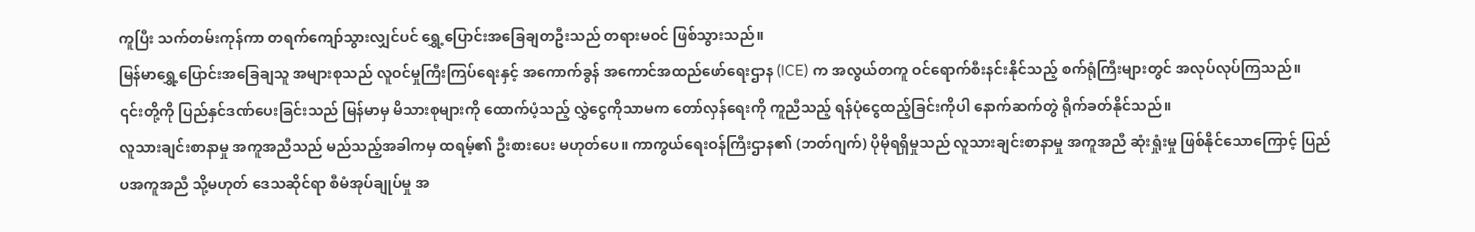ကူပြီး သက်တမ်းကုန်ကာ တရက်ကျော်သွားလျှင်ပင် ရွှေ့ပြောင်းအခြေချတဦးသည် တရားမဝင် ဖြစ်သွားသည်။
မြန်မာရွှေ့ပြောင်းအခြေချသူ အများစုသည် လူဝင်မှုကြီးကြပ်ရေးနှင့် အကောက်ခွန် အကောင်အထည်ဖော်ရေးဌာန (ICE) က အလွယ်တကူ ဝင်ရောက်စီးနင်းနိုင်သည့် စက်ရုံကြီးများတွင် အလုပ်လုပ်ကြသည်။
၎င်းတို့ကို ပြည်နှင်ဒဏ်ပေးခြင်းသည် မြန်မာမှ မိသားစုများကို ထောက်ပံ့သည့် လွှဲငွေကိုသာမက တော်လှန်ရေးကို ကူညီသည့် ရန်ပုံငွေထည့်ခြင်းကိုပါ နောက်ဆက်တွဲ ရိုက်ခတ်နိုင်သည်။
လူသားချင်းစာနာမှု အကူအညီသည် မည်သည့်အခါကမှ ထရမ့်၏ ဦးစားပေး မဟုတ်ပေ။ ကာကွယ်ရေးဝန်ကြီးဌာန၏ (ဘတ်ဂျက်) ပိုမိုရရှိမှုသည် လူသားချင်းစာနာမှု အကူအညီ ဆုံးရှုံးမှု ဖြစ်နိုင်သောကြောင့် ပြည်ပအကူအညီ သို့မဟုတ် ဒေသဆိုင်ရာ စီမံအုပ်ချုပ်မှု အ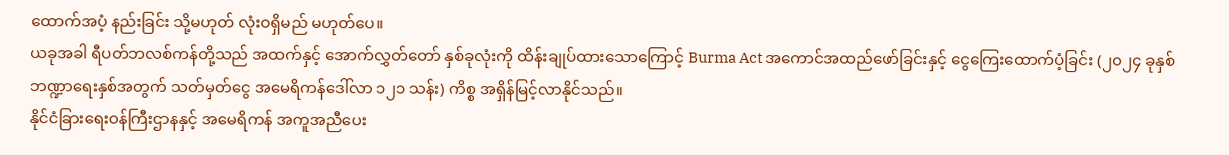ထောက်အပံ့ နည်းခြင်း သို့မဟုတ် လုံးဝရှိမည် မဟုတ်ပေ။
ယခုအခါ ရီပတ်ဘလစ်ကန်တို့သည် အထက်နှင့် အောက်လွှတ်တော် နှစ်ခုလုံးကို ထိန်းချုပ်ထားသောကြောင့် Burma Act အကောင်အထည်ဖော်ခြင်းနှင့် ငွေကြေးထောက်ပံ့ခြင်း (၂၀၂၄ ခုနှစ် ဘဏ္ဍာရေးနှစ်အတွက် သတ်မှတ်ငွေ အမေရိကန်ဒေါ်လာ ၁၂၁ သန်း) ကိစ္စ အရှိန်မြင့်လာနိုင်သည်။
နိုင်ငံခြားရေးဝန်ကြီးဌာနနှင့် အမေရိကန် အကူအညီပေး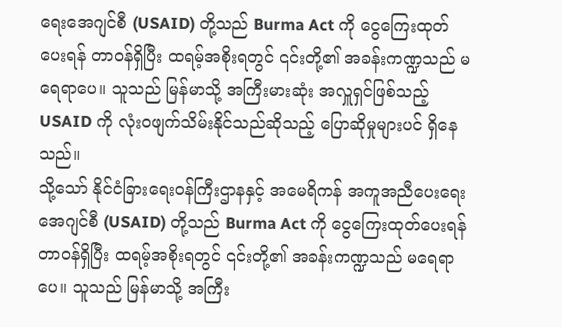ရေးအေဂျင်စီ (USAID) တို့သည် Burma Act ကို ငွေကြေးထုတ်ပေးရန် တာဝန်ရှိပြီး ထရမ့်အစိုးရတွင် ၎င်းတို့၏ အခန်းကဏ္ဍသည် မရေရာပေ။ သူသည် မြန်မာသို့ အကြီးမားဆုံး အလှူရှင်ဖြစ်သည့် USAID ကို လုံးဝဖျက်သိမ်းနိုင်သည်ဆိုသည့် ပြောဆိုမှုများပင် ရှိနေသည်။
သို့သော် နိုင်ငံခြားရေးဝန်ကြီးဌာနနှင့် အမေရိကန် အကူအညီပေးရေးအေဂျင်စီ (USAID) တို့သည် Burma Act ကို ငွေကြေးထုတ်ပေးရန် တာဝန်ရှိပြီး ထရမ့်အစိုးရတွင် ၎င်းတို့၏ အခန်းကဏ္ဍသည် မရေရာပေ။ သူသည် မြန်မာသို့ အကြီး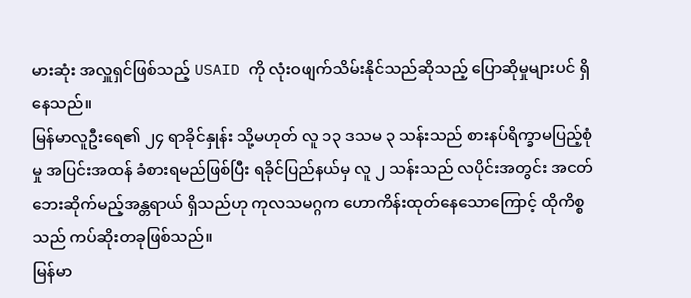မားဆုံး အလှူရှင်ဖြစ်သည့် USAID ကို လုံးဝဖျက်သိမ်းနိုင်သည်ဆိုသည့် ပြောဆိုမှုများပင် ရှိနေသည်။
မြန်မာလူဦးရေ၏ ၂၄ ရာခိုင်နှုန်း သို့မဟုတ် လူ ၁၃ ဒသမ ၃ သန်းသည် စားနပ်ရိက္ခာမပြည့်စုံမှု အပြင်းအထန် ခံစားရမည်ဖြစ်ပြီး ရခိုင်ပြည်နယ်မှ လူ ၂ သန်းသည် လပိုင်းအတွင်း အငတ်ဘေးဆိုက်မည့်အန္တရာယ် ရှိသည်ဟု ကုလသမဂ္ဂက ဟောကိန်းထုတ်နေသောကြောင့် ထိုကိစ္စသည် ကပ်ဆိုးတခုဖြစ်သည်။
မြန်မာ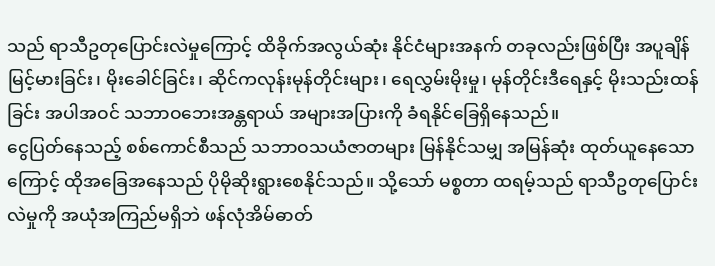သည် ရာသီဥတုပြောင်းလဲမှုကြောင့် ထိခိုက်အလွယ်ဆုံး နိုင်ငံများအနက် တခုလည်းဖြစ်ပြီး အပူချိန်မြင့်မားခြင်း၊ မိုးခေါင်ခြင်း၊ ဆိုင်ကလုန်းမုန်တိုင်းများ၊ ရေလွှမ်းမိုးမှု၊ မုန်တိုင်းဒီရေနှင့် မိုးသည်းထန်ခြင်း အပါအဝင် သဘာဝဘေးအန္တရာယ် အများအပြားကို ခံရနိုင်ခြေရှိနေသည်။
ငွေပြတ်နေသည့် စစ်ကောင်စီသည် သဘာဝသယံဇာတများ မြန်နိုင်သမျှ အမြန်ဆုံး ထုတ်ယူနေသောကြောင့် ထိုအခြေအနေသည် ပိုမိုဆိုးရွားစေနိုင်သည်။ သို့သော် မစ္စတာ ထရမ့်သည် ရာသီဥတုပြောင်းလဲမှုကို အယုံအကြည်မရှိဘဲ ဖန်လုံအိမ်ဓာတ်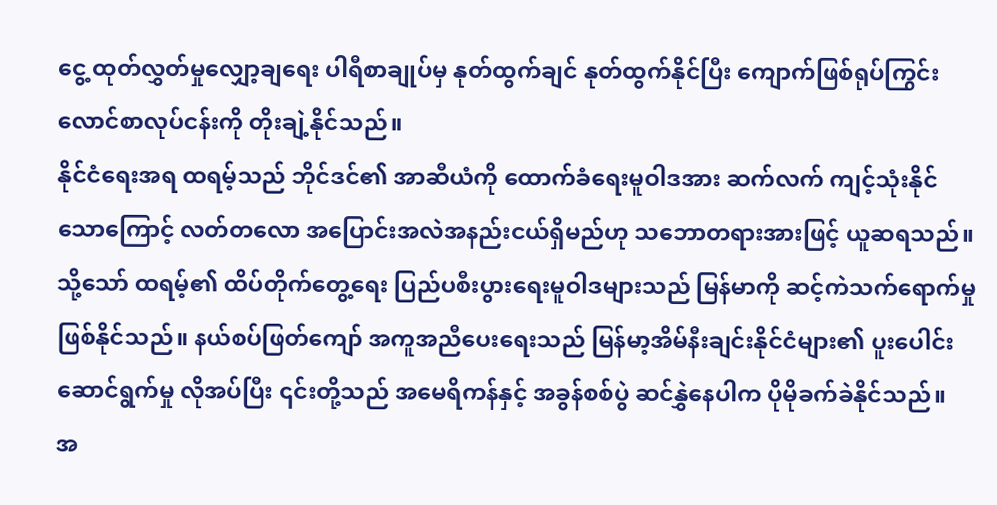ငွေ့ ထုတ်လွှတ်မှုလျှော့ချရေး ပါရီစာချုပ်မှ နုတ်ထွက်ချင် နုတ်ထွက်နိုင်ပြီး ကျောက်ဖြစ်ရုပ်ကြွင်း လောင်စာလုပ်ငန်းကို တိုးချဲ့နိုင်သည်။
နိုင်ငံရေးအရ ထရမ့်သည် ဘိုင်ဒင်၏ အာဆီယံကို ထောက်ခံရေးမူဝါဒအား ဆက်လက် ကျင့်သုံးနိုင်သောကြောင့် လတ်တလော အပြောင်းအလဲအနည်းငယ်ရှိမည်ဟု သဘောတရားအားဖြင့် ယူဆရသည်။ သို့သော် ထရမ့်၏ ထိပ်တိုက်တွေ့ရေး ပြည်ပစီးပွားရေးမူဝါဒများသည် မြန်မာကို ဆင့်ကဲသက်ရောက်မှု ဖြစ်နိုင်သည်။ နယ်စပ်ဖြတ်ကျော် အကူအညီပေးရေးသည် မြန်မာ့အိမ်နီးချင်းနိုင်ငံများ၏ ပူးပေါင်းဆောင်ရွက်မှု လိုအပ်ပြီး ၎င်းတို့သည် အမေရိကန်နှင့် အခွန်စစ်ပွဲ ဆင်နွှဲနေပါက ပိုမိုခက်ခဲနိုင်သည်။
အ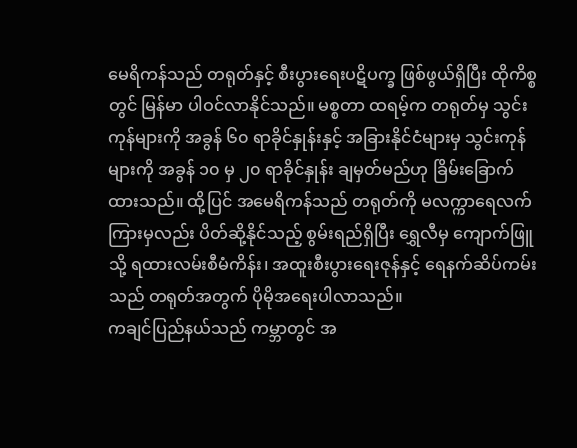မေရိကန်သည် တရုတ်နှင့် စီးပွားရေးပဋိပက္ခ ဖြစ်ဖွယ်ရှိပြီး ထိုကိစ္စတွင် မြန်မာ ပါဝင်လာနိုင်သည်။ မစ္စတာ ထရမ့်က တရုတ်မှ သွင်းကုန်များကို အခွန် ၆၀ ရာခိုင်နှုန်းနှင့် အခြားနိုင်ငံများမှ သွင်းကုန်များကို အခွန် ၁၀ မှ ၂၀ ရာခိုင်နှုန်း ချမှတ်မည်ဟု ခြိမ်းခြောက်ထားသည်။ ထို့ပြင် အမေရိကန်သည် တရုတ်ကို မလက္ကာရေလက်ကြားမှလည်း ပိတ်ဆို့နိုင်သည့် စွမ်းရည်ရှိပြီး ရွှေလီမှ ကျောက်ဖြူသို့ ရထားလမ်းစီမံကိန်း၊ အထူးစီးပွားရေးဇုန်နှင့် ရေနက်ဆိပ်ကမ်းသည် တရုတ်အတွက် ပိုမိုအရေးပါလာသည်။
ကချင်ပြည်နယ်သည် ကမ္ဘာတွင် အ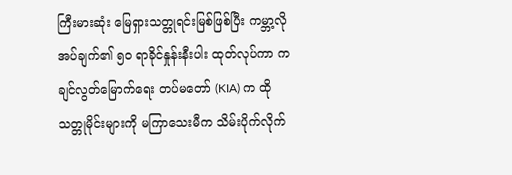ကြီးမားဆုံး မြေရှားသတ္တုရင်းမြစ်ဖြစ်ပြီး ကမ္ဘာ့လိုအပ်ချက်၏ ၅၀ ရာခိုင်နှုန်းနီးပါး ထုတ်လုပ်ကာ ကချင်လွတ်မြောက်ရေး တပ်မတော် (KIA) က ထိုသတ္တုမိုင်းများကို မကြာသေးမီက သိမ်းပိုက်လိုက်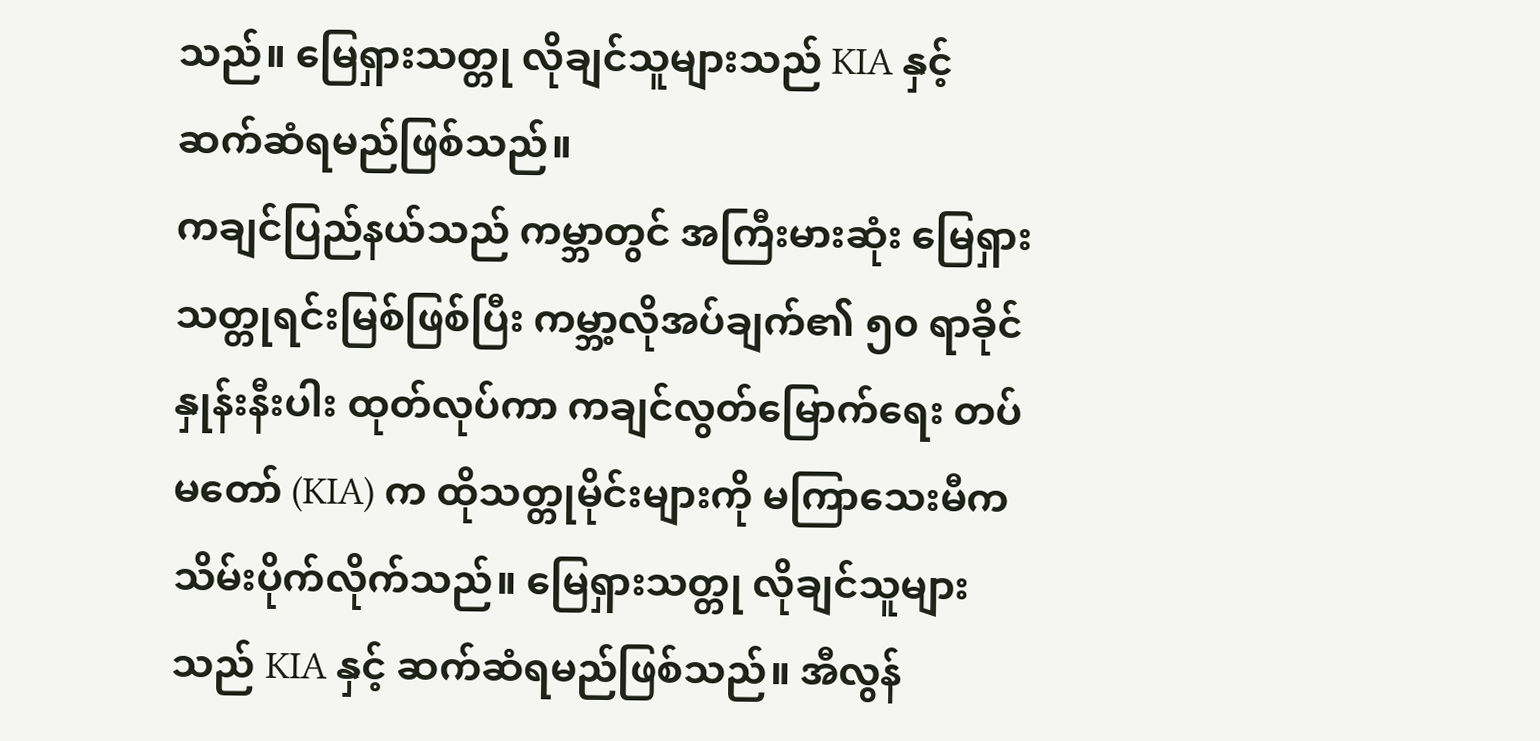သည်။ မြေရှားသတ္တု လိုချင်သူများသည် KIA နှင့် ဆက်ဆံရမည်ဖြစ်သည်။
ကချင်ပြည်နယ်သည် ကမ္ဘာတွင် အကြီးမားဆုံး မြေရှားသတ္တုရင်းမြစ်ဖြစ်ပြီး ကမ္ဘာ့လိုအပ်ချက်၏ ၅၀ ရာခိုင်နှုန်းနီးပါး ထုတ်လုပ်ကာ ကချင်လွတ်မြောက်ရေး တပ်မတော် (KIA) က ထိုသတ္တုမိုင်းများကို မကြာသေးမီက သိမ်းပိုက်လိုက်သည်။ မြေရှားသတ္တု လိုချင်သူများသည် KIA နှင့် ဆက်ဆံရမည်ဖြစ်သည်။ အီလွန်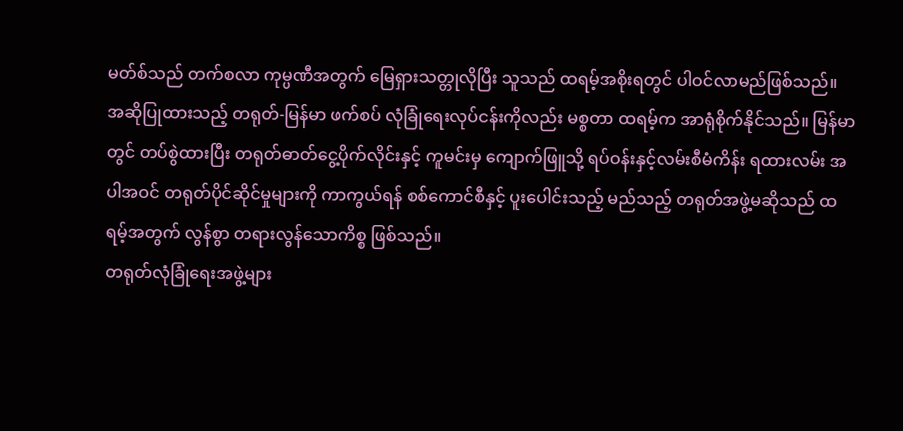မတ်စ်သည် တက်စလာ ကုမ္ပဏီအတွက် မြေရှားသတ္တုလိုပြီး သူသည် ထရမ့်အစိုးရတွင် ပါဝင်လာမည်ဖြစ်သည်။
အဆိုပြုထားသည့် တရုတ်-မြန်မာ ဖက်စပ် လုံခြုံရေးလုပ်ငန်းကိုလည်း မစ္စတာ ထရမ့်က အာရုံစိုက်နိုင်သည်။ မြန်မာတွင် တပ်စွဲထားပြီး တရုတ်ဓာတ်ငွေ့ပိုက်လိုင်းနှင့် ကူမင်းမှ ကျောက်ဖြူသို့ ရပ်ဝန်းနှင့်လမ်းစီမံကိန်း ရထားလမ်း အပါအဝင် တရုတ်ပိုင်ဆိုင်မှုများကို ကာကွယ်ရန် စစ်ကောင်စီနှင့် ပူးပေါင်းသည့် မည်သည့် တရုတ်အဖွဲ့မဆိုသည် ထရမ့်အတွက် လွန်စွာ တရားလွန်သောကိစ္စ ဖြစ်သည်။
တရုတ်လုံခြုံရေးအဖွဲ့များ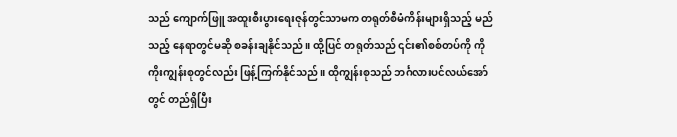သည် ကျောက်ဖြူ အထူးစီးပွားရေးဇုန်တွင်သာမက တရုတ်စီမံကိန်းများရှိသည့် မည်သည့် နေရာတွင်မဆို စခန်းချနိုင်သည်။ ထို့ပြင် တရုတ်သည် ၎င်း၏စစ်တပ်ကို ကိုကိုးကျွန်းစုတွင်လည်း ဖြန့်ကြက်နိုင်သည်။ ထိုကျွန်းစုသည် ဘင်္ဂလားပင်လယ်အော်တွင် တည်ရှိပြီး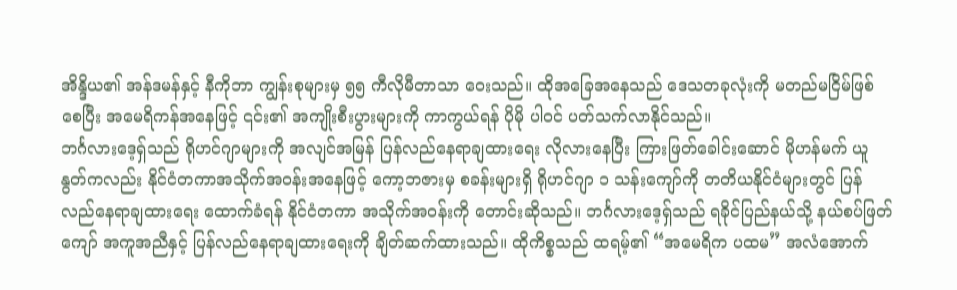အိန္ဒိယ၏ အန်ဒမန်နှင့် နီကိုဘာ ကျွန်းစုများမှ ၅၅ ကီလိုမီတာသာ ဝေးသည်။ ထိုအခြေအနေသည် ဒေသတခုလုံးကို မတည်မငြိမ်ဖြစ်စေပြီး အမေရိကန်အနေဖြင့် ၎င်း၏ အကျိုးစီးပွားများကို ကာကွယ်ရန် ပိုမို ပါဝင် ပတ်သက်လာနိုင်သည်။
ဘင်္ဂလားဒေ့ရှ်သည် ရိုဟင်ဂျာများကို အလျင်အမြန် ပြန်လည်နေရာချထားရေး လိုလားနေပြီး ကြားဖြတ်ခေါင်းဆောင် မိုဟန်မက် ယူနွတ်ကလည်း နိုင်ငံတကာအသိုက်အဝန်းအနေဖြင့် ကော့ဘဇားမှ စခန်းများရှိ ရိုဟင်ဂျာ ၁ သန်းကျော်ကို တတိယနိုင်ငံများတွင် ပြန်လည်နေရာချထားရေး ထောက်ခံရန် နိုင်ငံတကာ အသိုက်အဝန်းကို တောင်းဆိုသည်။ ဘင်္ဂလားဒေ့ရှ်သည် ရခိုင်ပြည်နယ်သို့ နယ်စပ်ဖြတ်ကျော် အကူအညီနှင့် ပြန်လည်နေရာချထားရေးကို ချိတ်ဆက်ထားသည်။ ထိုကိစ္စသည် ထရမ့်၏ “အမေရိက ပထမ” အလံအောက်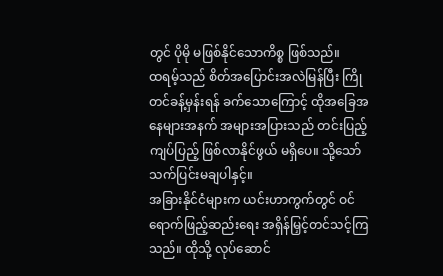တွင် ပိုမို မဖြစ်နိုင်သောကိစ္စ ဖြစ်သည်။
ထရမ့်သည် စိတ်အပြောင်းအလဲမြန်ပြီး ကြိုတင်ခန့်မှန်းရန် ခက်သောကြောင့် ထိုအခြေအနေများအနက် အများအပြားသည် တင်းပြည့်ကျပ်ပြည့် ဖြစ်လာနိုင်ဖွယ် မရှိပေ။ သို့သော် သက်ပြင်းမချပါနှင့်။
အခြားနိုင်ငံများက ယင်းဟာကွက်တွင် ဝင်ရောက်ဖြည့်ဆည်းရေး အရှိန်မြှင့်တင်သင့်ကြသည်။ ထိုသို့ လုပ်ဆောင်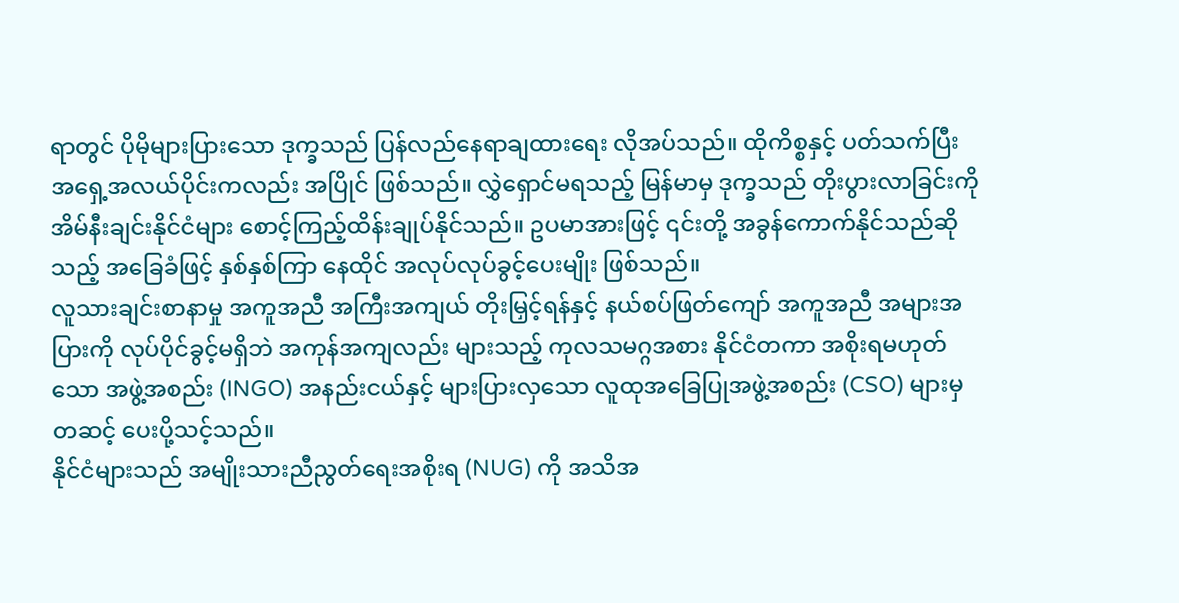ရာတွင် ပိုမိုများပြားသော ဒုက္ခသည် ပြန်လည်နေရာချထားရေး လိုအပ်သည်။ ထိုကိစ္စနှင့် ပတ်သက်ပြီး အရှေ့အလယ်ပိုင်းကလည်း အပြိုင် ဖြစ်သည်။ လွှဲရှောင်မရသည့် မြန်မာမှ ဒုက္ခသည် တိုးပွားလာခြင်းကို အိမ်နီးချင်းနိုင်ငံများ စောင့်ကြည့်ထိန်းချုပ်နိုင်သည်။ ဥပမာအားဖြင့် ၎င်းတို့ အခွန်ကောက်နိုင်သည်ဆိုသည့် အခြေခံဖြင့် နှစ်နှစ်ကြာ နေထိုင် အလုပ်လုပ်ခွင့်ပေးမျိုး ဖြစ်သည်။
လူသားချင်းစာနာမှု အကူအညီ အကြီးအကျယ် တိုးမြှင့်ရန်နှင့် နယ်စပ်ဖြတ်ကျော် အကူအညီ အများအပြားကို လုပ်ပိုင်ခွင့်မရှိဘဲ အကုန်အကျလည်း များသည့် ကုလသမဂ္ဂအစား နိုင်ငံတကာ အစိုးရမဟုတ်သော အဖွဲ့အစည်း (INGO) အနည်းငယ်နှင့် များပြားလှသော လူထုအခြေပြုအဖွဲ့အစည်း (CSO) များမှတဆင့် ပေးပို့သင့်သည်။
နိုင်ငံများသည် အမျိုးသားညီညွတ်ရေးအစိုးရ (NUG) ကို အသိအ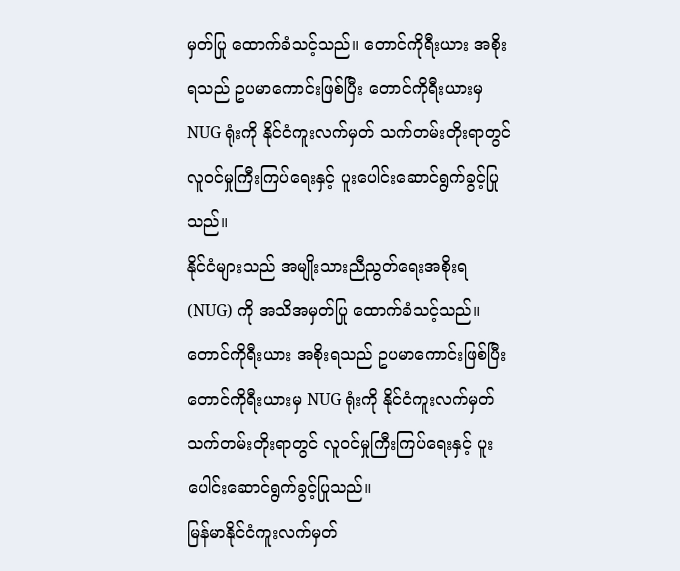မှတ်ပြု ထောက်ခံသင့်သည်။ တောင်ကိုရီးယား အစိုးရသည် ဥပမာကောင်းဖြစ်ပြီး တောင်ကိုရီးယားမှ NUG ရုံးကို နိုင်ငံကူးလက်မှတ် သက်တမ်းတိုးရာတွင် လူဝင်မှုကြီးကြပ်ရေးနှင့် ပူးပေါင်းဆောင်ရွက်ခွင့်ပြုသည်။
နိုင်ငံများသည် အမျိုးသားညီညွတ်ရေးအစိုးရ (NUG) ကို အသိအမှတ်ပြု ထောက်ခံသင့်သည်။ တောင်ကိုရီးယား အစိုးရသည် ဥပမာကောင်းဖြစ်ပြီး တောင်ကိုရီးယားမှ NUG ရုံးကို နိုင်ငံကူးလက်မှတ် သက်တမ်းတိုးရာတွင် လူဝင်မှုကြီးကြပ်ရေးနှင့် ပူးပေါင်းဆောင်ရွက်ခွင့်ပြုသည်။
မြန်မာနိုင်ငံကူးလက်မှတ်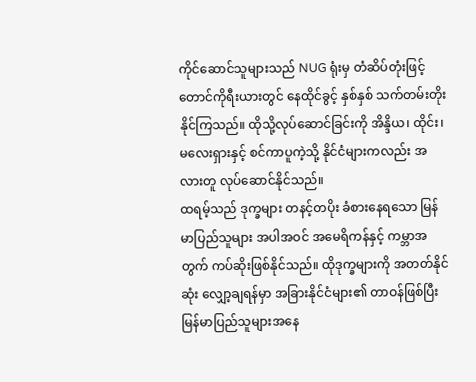ကိုင်ဆောင်သူများသည် NUG ရုံးမှ တံဆိပ်တုံးဖြင့် တောင်ကိုရီးယားတွင် နေထိုင်ခွင့် နှစ်နှစ် သက်တမ်းတိုးနိုင်ကြသည်။ ထိုသို့လုပ်ဆောင်ခြင်းကို အိန္ဒိယ၊ ထိုင်း၊ မလေးရှားနှင့် စင်ကာပူကဲ့သို့ နိုင်ငံများကလည်း အလားတူ လုပ်ဆောင်နိုင်သည်။
ထရမ့်သည် ဒုက္ခများ တနင့်တပိုး ခံစားနေရသော မြန်မာပြည်သူများ အပါအဝင် အမေရိကန်နှင့် ကမ္ဘာအတွက် ကပ်ဆိုးဖြစ်နိုင်သည်။ ထိုဒုက္ခများကို အတတ်နိုင်ဆုံး လျှော့ချရန်မှာ အခြားနိုင်ငံများ၏ တာဝန်ဖြစ်ပြီး မြန်မာပြည်သူများအနေ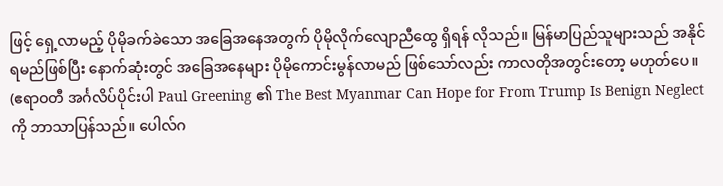ဖြင့် ရှေ့လာမည့် ပိုမိုခက်ခဲသော အခြေအနေအတွက် ပိုမိုလိုက်လျောညီထွေ ရှိရန် လိုသည်။ မြန်မာပြည်သူများသည် အနိုင်ရမည်ဖြစ်ပြီး နောက်ဆုံးတွင် အခြေအနေများ ပိုမိုကောင်းမွန်လာမည် ဖြစ်သော်လည်း ကာလတိုအတွင်းတော့ မဟုတ်ပေ။
(ဧရာဝတီ အင်္ဂလိပ်ပိုင်းပါ Paul Greening ၏ The Best Myanmar Can Hope for From Trump Is Benign Neglect ကို ဘာသာပြန်သည်။ ပေါလ်ဂ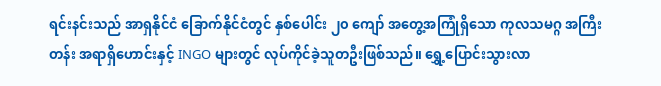ရင်းနင်းသည် အာရှနိုင်ငံ ခြောက်နိုင်ငံတွင် နှစ်ပေါင်း ၂၀ ကျော် အတွေ့အကြုံရှိသော ကုလသမဂ္ဂ အကြီးတန်း အရာရှိဟောင်းနှင့် INGO များတွင် လုပ်ကိုင်ခဲ့သူတဦးဖြစ်သည်။ ရွှေ့ပြောင်းသွားလာ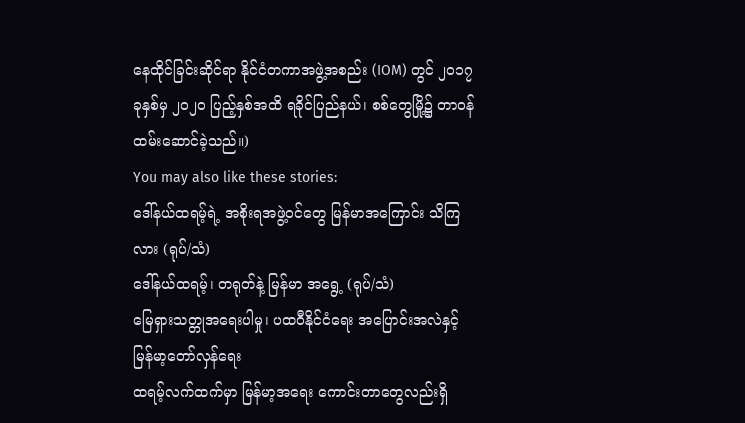နေထိုင်ခြင်းဆိုင်ရာ နိုင်ငံတကာအဖွဲ့အစည်း (IOM) တွင် ၂၀၁၇ ခုနှစ်မှ ၂၀၂၀ ပြည့်နှစ်အထိ ရခိုင်ပြည်နယ်၊ စစ်တွေမြို့၌ တာဝန်ထမ်းဆောင်ခဲ့သည်။)
You may also like these stories:
ဒေါ်နယ်ထရမ့်ရဲ့ အစိုးရအဖွဲ့ဝင်တွေ မြန်မာအကြောင်း သိကြလား (ရုပ်/သံ)
ဒေါ်နယ်ထရမ့်၊ တရုတ်နဲ့ မြန်မာ အရွေ့ (ရုပ်/သံ)
မြေရှားသတ္တုအရေးပါမှု၊ ပထဝီနိုင်ငံရေး အပြောင်းအလဲနှင့် မြန်မာ့တော်လှန်ရေး
ထရမ့်လက်ထက်မှာ မြန်မာ့အရေး ကောင်းတာတွေလည်းရှိ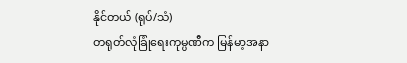နိုင်တယ် (ရုပ်/သံ)
တရုတ်လုံခြုံရေးကုမ္ပဏီက မြန်မာ့အနာ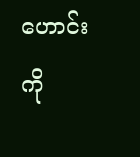ဟောင်းကို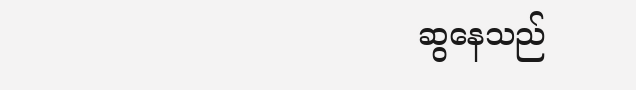ဆွနေသည်